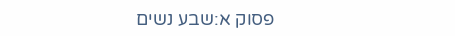פסוק א:שבע נשים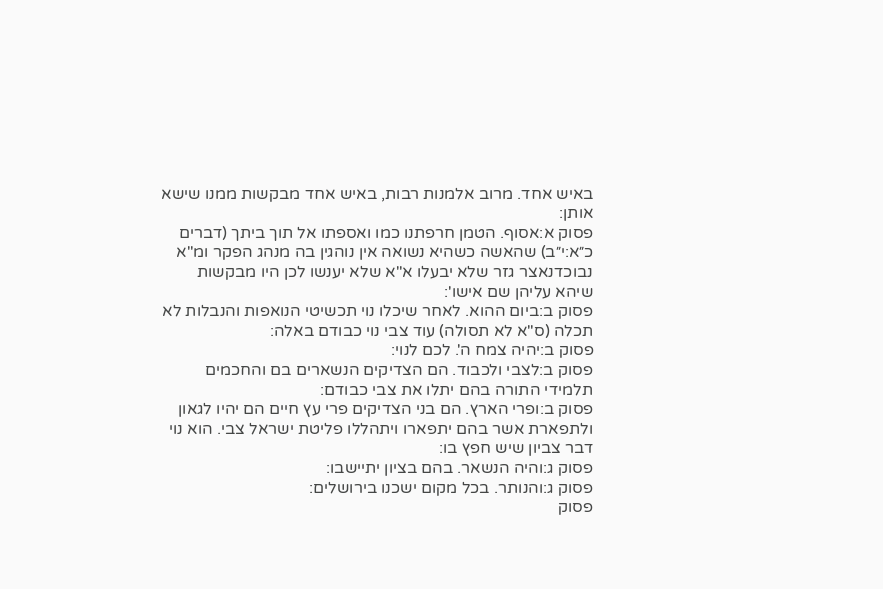באיש אחד. מרוב אלמנות רבות, באיש אחד מבקשות ממנו שישא אותן:
פסוק א:אסוף. הטמן חרפתנו כמו ואספתו אל תוך ביתך (דברים כ״א:י״ב) שהאשה כשהיא נשואה אין נוהגין בה מנהג הפקר ומ"א נבוכדנאצר גזר שלא יבעלו א"א שלא יענשו לכן היו מבקשות שיהא עליהן שם אישו':
פסוק ב:ביום ההוא. לאחר שיכלו נוי תכשיטי הנואפות והנבלות לא תכלה (ס"א לא תסולה) עוד צבי נוי כבודם באלה:
פסוק ב:יהיה צמח ה'. לכם לנוי:
פסוק ב:לצבי ולכבוד. הם הצדיקים הנשארים בם והחכמים תלמידי התורה בהם יתלו את צבי כבודם:
פסוק ב:ופרי הארץ. הם בני הצדיקים פרי עץ חיים הם יהיו לגאון ולתפארת אשר בהם יתפארו ויתהללו פליטת ישראל צבי. הוא נוי דבר צביון שיש חפץ בו:
פסוק ג:והיה הנשאר. בהם בציון יתיישבו:
פסוק ג:והנותר. בכל מקום ישכנו בירושלים:
פסוק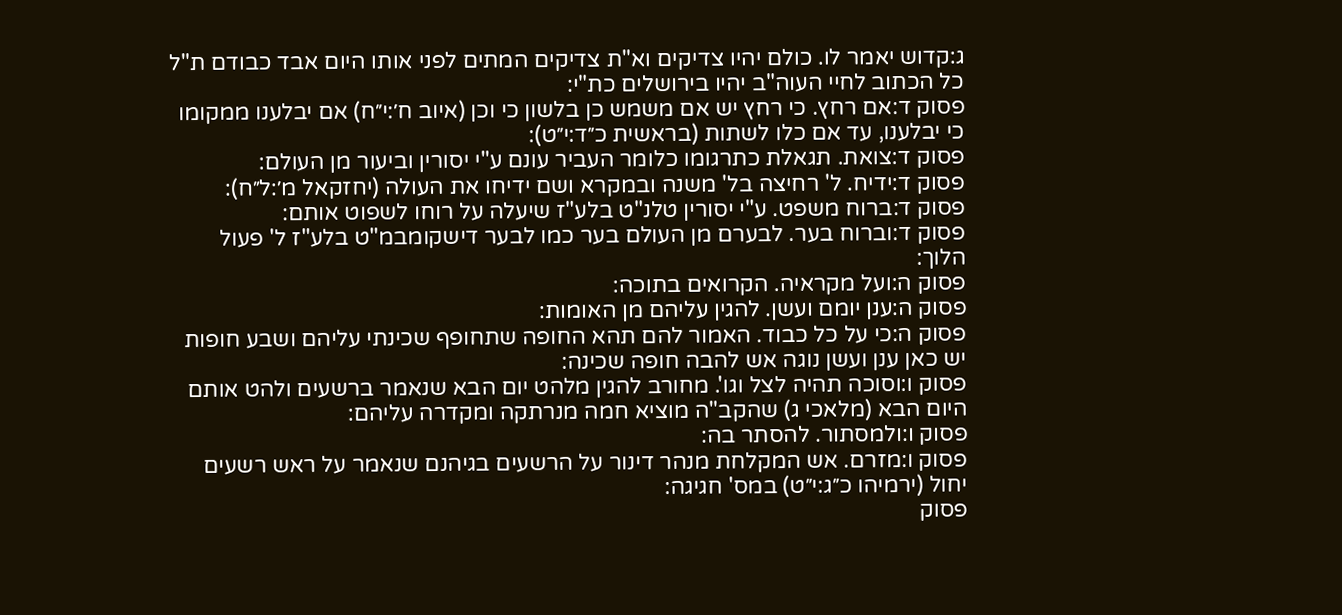ג:קדוש יאמר לו. כולם יהיו צדיקים וא"ת צדיקים המתים לפני אותו היום אבד כבודם ת"ל כל הכתוב לחיי העוה"ב יהיו בירושלים כת"י:
פסוק ד:אם רחץ. כי רחץ יש אם משמש כן בלשון כי וכן (איוב ח׳:י״ח) אם יבלענו ממקומו כי יבלענו, עד אם כלו לשתות (בראשית כ״ד:י״ט):
פסוק ד:צואת. תגאלת כתרגומו כלומר העביר עונם ע"י יסורין וביעור מן העולם:
פסוק ד:ידיח. ל' רחיצה בל' משנה ובמקרא ושם ידיחו את העולה (יחזקאל מ׳:ל״ח):
פסוק ד:ברוח משפט. ע"י יסורין טלנ"ט בלע"ז שיעלה על רוחו לשפוט אותם:
פסוק ד:וברוח בער. לבערם מן העולם בער כמו לבער דישקומבמ"ט בלע"ז ל' פעול הלוך:
פסוק ה:ועל מקראיה. הקרואים בתוכה:
פסוק ה:ענן יומם ועשן. להגין עליהם מן האומות:
פסוק ה:כי על כל כבוד. האמור להם תהא החופה שתחופף שכינתי עליהם ושבע חופות יש כאן ענן ועשן נוגה אש להבה חופה שכינה:
פסוק ו:וסוכה תהיה לצל וגו'. מחורב להגין מלהט יום הבא שנאמר ברשעים ולהט אותם היום הבא (מלאכי ג) שהקב"ה מוציא חמה מנרתקה ומקדרה עליהם:
פסוק ו:ולמסתור. להסתר בה:
פסוק ו:מזרם. אש המקלחת מנהר דינור על הרשעים בגיהנם שנאמר על ראש רשעים יחול (ירמיהו כ״ג:י״ט) במס' חגיגה:
פסוק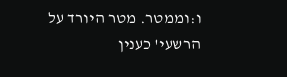ו:וממטר. מטר היורד על הרשעי' כענין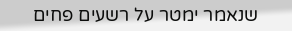שנאמר ימטר על רשעים פחים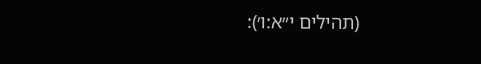(תהילים י״א:ו׳):